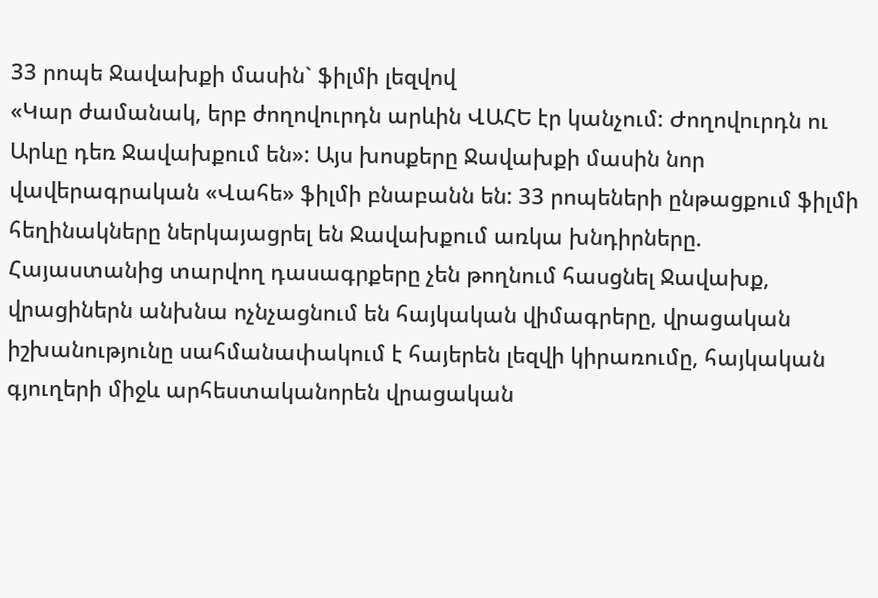33 րոպե Ջավախքի մասին` ֆիլմի լեզվով
«Կար ժամանակ, երբ ժողովուրդն արևին ՎԱՀԵ էր կանչում: Ժողովուրդն ու Արևը դեռ Ջավախքում են»: Այս խոսքերը Ջավախքի մասին նոր վավերագրական «Վահե» ֆիլմի բնաբանն են: 33 րոպեների ընթացքում ֆիլմի հեղինակները ներկայացրել են Ջավախքում առկա խնդիրները. Հայաստանից տարվող դասագրքերը չեն թողնում հասցնել Ջավախք, վրացիներն անխնա ոչնչացնում են հայկական վիմագրերը, վրացական իշխանությունը սահմանափակում է հայերեն լեզվի կիրառումը, հայկական գյուղերի միջև արհեստականորեն վրացական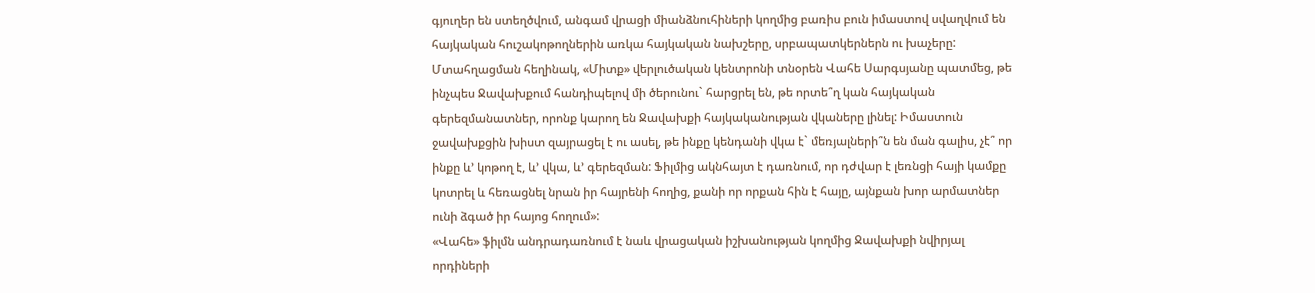գյուղեր են ստեղծվում, անգամ վրացի միանձնուհիների կողմից բառիս բուն իմաստով սվաղվում են հայկական հուշակոթողներին առկա հայկական նախշերը, սրբապատկերներն ու խաչերը:
Մտահղացման հեղինակ, «Միտք» վերլուծական կենտրոնի տնօրեն Վահե Սարգսյանը պատմեց, թե ինչպես Ջավախքում հանդիպելով մի ծերունու` հարցրել են, թե որտե՞ղ կան հայկական գերեզմանատներ, որոնք կարող են Ջավախքի հայկականության վկաները լինել: Իմաստուն ջավախքցին խիստ զայրացել է ու ասել, թե ինքը կենդանի վկա է` մեռյալների՞ն են ման գալիս, չէ՞ որ ինքը և’ կոթող է, և’ վկա, և’ գերեզման: Ֆիլմից ակնհայտ է դառնում, որ դժվար է լեռնցի հայի կամքը կոտրել և հեռացնել նրան իր հայրենի հողից, քանի որ որքան հին է հայը, այնքան խոր արմատներ ունի ձգած իր հայոց հողում»:
«Վահե» ֆիլմն անդրադառնում է նաև վրացական իշխանության կողմից Ջավախքի նվիրյալ որդիների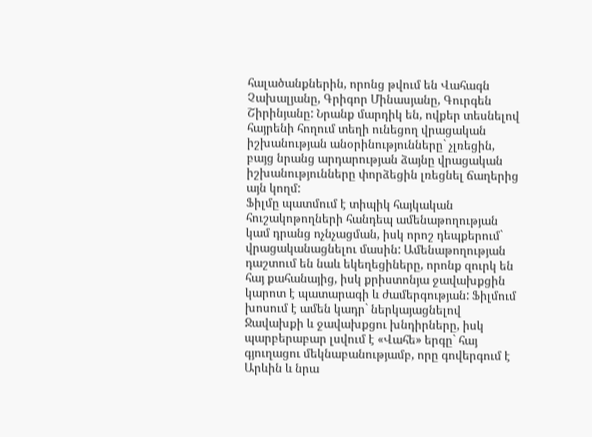հալածանքներին, որոնց թվում են Վահագն Չախալյանը, Գրիգոր Մինասյանը, Գուրգեն Շիրինյանը: Նրանք մարդիկ են, ովքեր տեսնելով հայրենի հողում տեղի ունեցող վրացական իշխանության անօրինությունները` չլռեցին, բայց նրանց արդարության ձայնը վրացական իշխանությունները փորձեցին լռեցնել ճաղերից այն կողմ:
Ֆիլմը պատմում է տիպիկ հայկական հուշակոթողների հանդեպ ամենաթողության կամ դրանց ոչնչացման, իսկ որոշ դեպքերում` վրացականացնելու մասին: Ամենաթողության դաշտում են նաև եկեղեցիները, որոնք զուրկ են հայ քահանայից, իսկ քրիստոնյա ջավախքցին կարոտ է պատարագի և ժամերգության: Ֆիլմում խոսում է ամեն կադր` ներկայացնելով Ջավախքի և ջավախքցու խնդիրները, իսկ պարբերաբար լսվում է «Վահե» երգը` հայ գյուղացու մեկնաբանությամբ, որը գովերգում է Արևին և նրա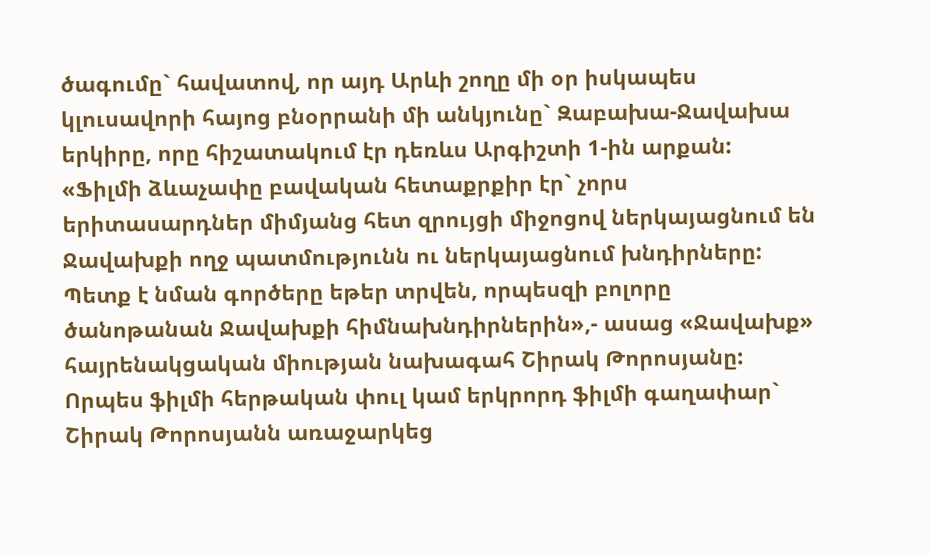ծագումը` հավատով, որ այդ Արևի շողը մի օր իսկապես կլուսավորի հայոց բնօրրանի մի անկյունը` Զաբախա-Ջավախա երկիրը, որը հիշատակում էր դեռևս Արգիշտի 1-ին արքան:
«Ֆիլմի ձևաչափը բավական հետաքրքիր էր` չորս երիտասարդներ միմյանց հետ զրույցի միջոցով ներկայացնում են Ջավախքի ողջ պատմությունն ու ներկայացնում խնդիրները: Պետք է նման գործերը եթեր տրվեն, որպեսզի բոլորը ծանոթանան Ջավախքի հիմնախնդիրներին»,- ասաց «Ջավախք» հայրենակցական միության նախագահ Շիրակ Թորոսյանը:
Որպես ֆիլմի հերթական փուլ կամ երկրորդ ֆիլմի գաղափար` Շիրակ Թորոսյանն առաջարկեց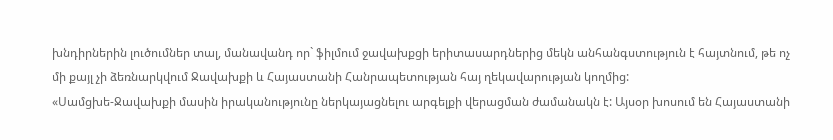խնդիրներին լուծումներ տալ, մանավանդ որ` ֆիլմում ջավախքցի երիտասարդներից մեկն անհանգստություն է հայտնում, թե ոչ մի քայլ չի ձեռնարկվում Ջավախքի և Հայաստանի Հանրապետության հայ ղեկավարության կողմից:
«Սամցխե-Ջավախքի մասին իրականությունը ներկայացնելու արգելքի վերացման ժամանակն է: Այսօր խոսում են Հայաստանի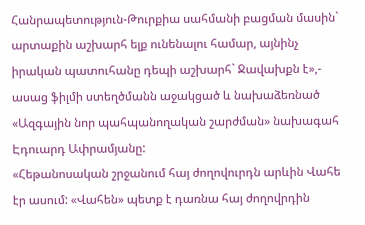Հանրապետություն-Թուրքիա սահմանի բացման մասին` արտաքին աշխարհ ելք ունենալու համար, այնինչ իրական պատուհանը դեպի աշխարհ` Ջավախքն է»,- ասաց ֆիլմի ստեղծմանն աջակցած և նախաձեռնած «Ազգային նոր պահպանողական շարժման» նախագահ Էդուարդ Ափրամյանը:
«Հեթանոսական շրջանում հայ ժողովուրդն արևին Վահե էր ասում: «Վահեն» պետք է դառնա հայ ժողովրդին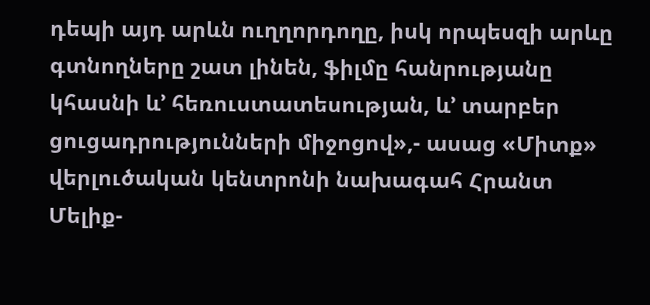դեպի այդ արևն ուղղորդողը, իսկ որպեսզի արևը գտնողները շատ լինեն, ֆիլմը հանրությանը կհասնի և’ հեռուստատեսության, և’ տարբեր ցուցադրությունների միջոցով»,- ասաց «Միտք» վերլուծական կենտրոնի նախագահ Հրանտ Մելիք-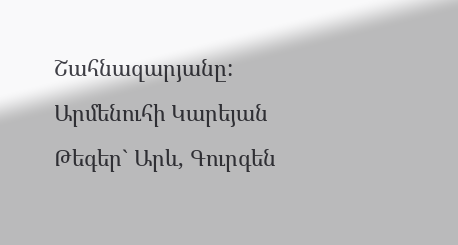Շահնազարյանը:
Արմենուհի Կարեյան
Թեգեր` Արև, Գուրգեն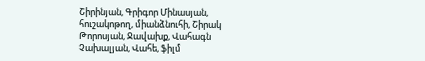Շիրինյան, Գրիգոր Մինասյան, հուշակոթող, միանձնուհի, Շիրակ Թորոսյան, Ջավախք, Վահագն Չախալյան, Վահե, ֆիլմ